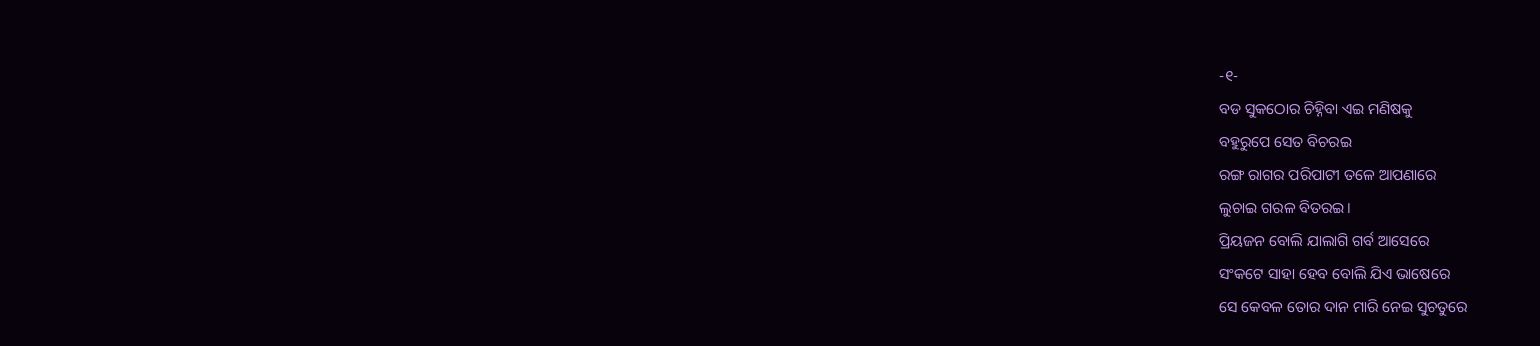-୧-
ବଡ ସୁକଠୋର ଚିହ୍ନିବା ଏଇ ମଣିଷକୁ
ବହୁରୁପେ ସେତ ବିଚରଇ
ରଙ୍ଗ ରାଗର ପରିପାଟୀ ତଳେ ଆପଣାରେ
ଲୁଚାଇ ଗରଳ ବିତରଇ।
ପ୍ରିୟଜନ ବୋଲି ଯାଲାଗି ଗର୍ବ ଆସେରେ
ସଂକଟେ ସାହା ହେବ ବୋଲି ଯିଏ ଭାଷେରେ
ସେ କେବଳ ତୋର ଦାନ ମାରି ନେଇ ସୁଚତୁରେ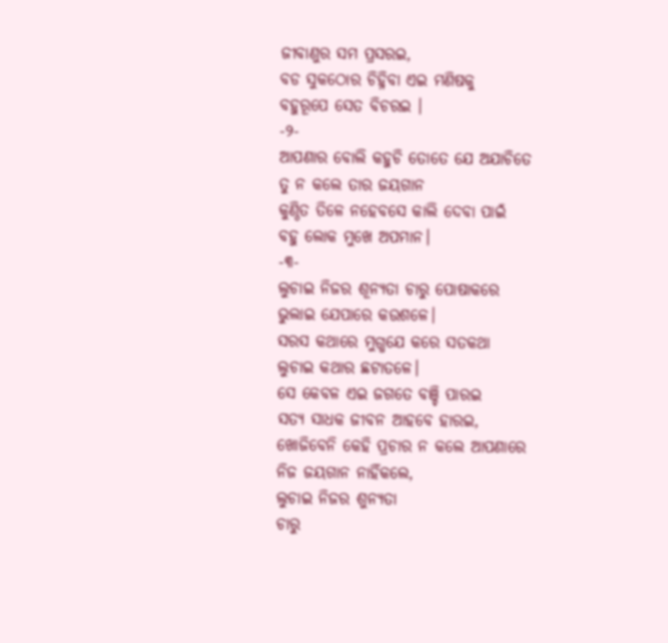ଜୀବାଣୁର ସମ ପ୍ରସରଇ,
ବଡ ସୁକଠୋର ଚିହ୍ନିବା ଏଇ ମଣିଷକୁ
ବହୁରୂପେ ସେତ ବିଚରଇ ।
-୨-
ଆପଣାର ବୋଲି କହୁଚି ତୋତେ ଯେ ଅଯାଚିତେ
ତୁ ନ କଲେ ତାର ଜୟଗାନ
କୁଣ୍ଠିତ ତିଳେ ନହେବସେ କାଲି ଦେବା ପାଇଁ
ବହୁ ଲୋକ ମୁଖେ ଅପମାନ।
-୩-
ଲୁଚାଇ ନିଜର ଶୂନ୍ୟତା ଚାରୁ ପୋଷାକରେ
ଭୁଲାଇ ଯେପାରେ କଉଶଳେ।
ସରସ କଥାରେ ମୁଗ୍ଧଯେ କରେ ସତକଥା
ଲୁଚାଇ କଥାର ଛଟାତଳେ।
ସେ କେବଳ ଏଇ ଜଗତେ ବଞ୍ଚି ପାରଇ
ସତ୍ୟ ସାଧକ ଜୀବନ ଆହବେ ହାରଇ,
ଖୋଜିବେନି କେହି ପ୍ରଚାର ନ କଲେ ଆପଣାରେ
ନିଜ ଜୟଗାନ ନାହିଁକଲେ,
ଲୁଚାଇ ନିଜର ଶୁନ୍ୟତା
ଚାରୁ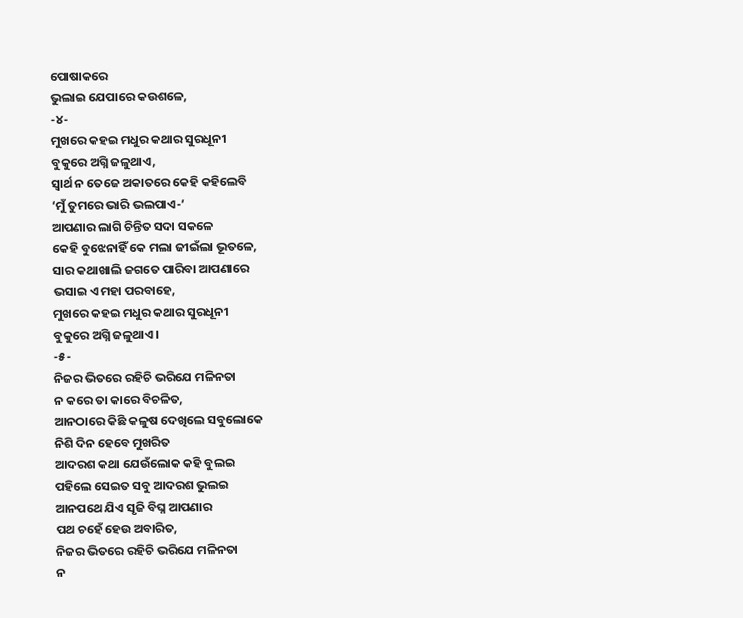ପୋଷାକରେ
ଭୁଲାଇ ଯେପାରେ କଉଶଳେ,
-୪-
ମୁଖରେ କହଇ ମଧୁର କଥାର ସୁରଧୂନୀ
ବୁକୁରେ ଅଗ୍ନି ଜଳୁଥାଏ,
ସ୍ବାର୍ଥ ନ ତେଜେ ଅକାତରେ କେହି କହିଲେବି
‘ମୁଁ ତୁମରେ ଭାରି ଭଲପାଏ-’
ଆପଣାର ଲାଗି ଚିନ୍ତିତ ସଦା ସକଳେ
କେହି ବୁଝେନାହିଁ କେ ମଲା ଜୀଇଁଲା ଭୂତଳେ,
ସାର କଥାଖାଲି ଜଗତେ ପାରିବା ଆପଣାରେ
ଭସାଇ ଏ ମହା ପରବାହେ,
ମୁଖରେ କହଇ ମଧୁର କଥାର ସୁରଧୂନୀ
ବୁକୁରେ ଅଗ୍ନି ଜଳୁଥାଏ।
-୫-
ନିଜର ଭିତରେ ରହିଚି ଭରିଯେ ମଳିନତା
ନ କରେ ତା କାରେ ବିଚଳିତ,
ଆନଠାରେ କିଛି କଳୁଷ ଦେଖିଲେ ସବୁଲୋକେ
ନିଶି ଦିନ ହେବେ ମୁଖରିତ
ଆଦରଶ କଥା ଯେଉଁଲୋକ କହି ବୁଲଇ
ପହିଲେ ସେଇତ ସବୁ ଆଦରଶ ଭୁଲଇ
ଆନପଥେ ଯିଏ ସୃଜି ବିଘ୍ନ ଆପଣାର
ପଥ ଚହେଁ ହେଉ ଅବାରିତ,
ନିଜର ଭିତରେ ରହିଚି ଭରିଯେ ମଳିନତା
ନ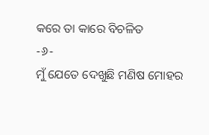କରେ ତା କାରେ ବିଚଳିତ
-୬-
ମୁଁ ଯେତେ ଦେଖୁଛି ମଣିଷ ମୋହର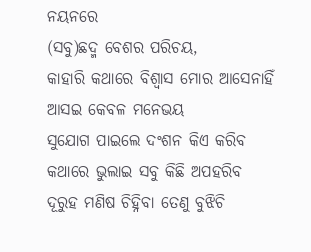ନୟନରେ
(ସବୁ)ଛଦ୍ମ ବେଶର ପରିଚୟ,
କାହାରି କଥାରେ ବିଶ୍ବାସ ମୋର ଆସେନାହିଁ
ଆସଇ କେବଳ ମନେଭୟ
ସୁଯୋଗ ପାଇଲେ ଦଂଶନ କିଏ କରିବ
କଥାରେ ଭୁଲାଇ ସବୁ କିଛି ଅପହରିବ
ଦୂରୁହ ମଣିଷ ଚିହ୍ନିବା ତେଣୁ ବୁଝିଚି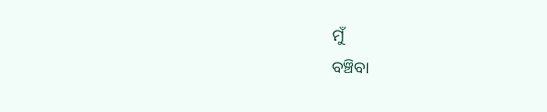ମୁଁ
ବଞ୍ଚିବା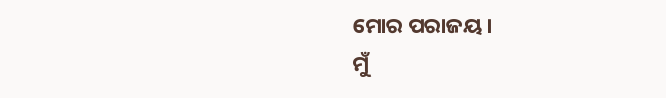ମୋର ପରାଜୟ।
ମୁଁ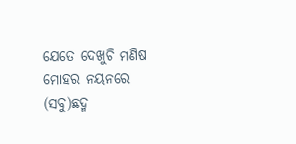ଯେତେ ଦେଖୁଚି ମଣିଷ ମୋହର ନୟନରେ
(ସବୁ)ଛଦ୍ମ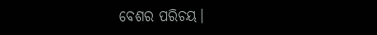ବେଶର ପରିଚୟ।